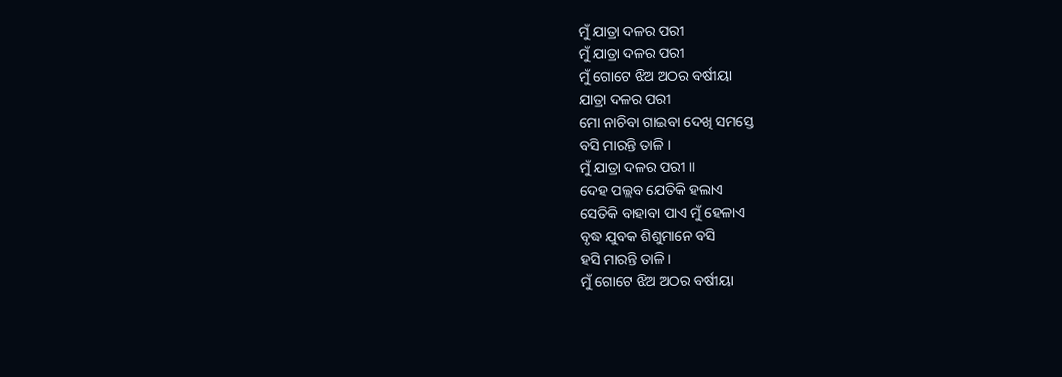ମୁଁ ଯାତ୍ରା ଦଳର ପରୀ
ମୁଁ ଯାତ୍ରା ଦଳର ପରୀ
ମୁଁ ଗୋଟେ ଝିଅ ଅଠର ବର୍ଷୀୟା
ଯାତ୍ରା ଦଳର ପରୀ
ମୋ ନାଚିବା ଗାଇବା ଦେଖି ସମସ୍ତେ
ବସି ମାରନ୍ତି ତାଳି ।
ମୁଁ ଯାତ୍ରା ଦଳର ପରୀ ॥
ଦେହ ପଲ୍ଲବ ଯେତିକି ହଲାଏ
ସେତିକି ବାହାବା ପାଏ ମୁଁ ହେଳାଏ
ବୃଦ୍ଧ ଯୁବକ ଶିଶୁମାନେ ବସି
ହସି ମାରନ୍ତି ତାଳି ।
ମୁଁ ଗୋଟେ ଝିଅ ଅଠର ବର୍ଷୀୟା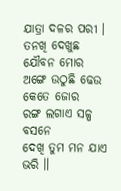ଯାତ୍ରା ଦଳର ପରୀ ।
ତନଖି ଦେଖୁଛ ଯୌବନ ମୋର
ଅଙ୍ଗେ ଉଠୁଛି ଢେଉ କେତେ ଜୋର
ରଙ୍ଗ ଲଗାଏ ସଳ୍ପ ବସନେ
ଦେଖି ତୁମ ମନ ଯାଏ ଭରି ॥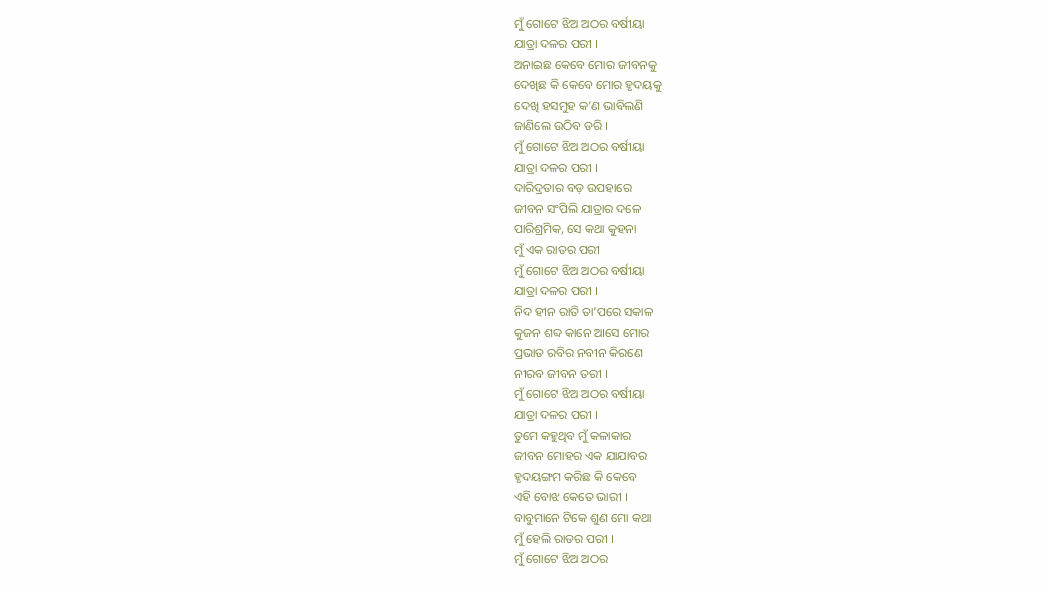ମୁଁ ଗୋଟେ ଝିଅ ଅଠର ବର୍ଷୀୟା
ଯାତ୍ରା ଦଳର ପରୀ ।
ଅନାଇଛ କେବେ ମୋର ଜୀବନକୁ
ଦେଖିଛ କି କେବେ ମୋର ହୃଦୟକୁ
ଦେଖି ହସମୁହ କ’ଣ ଭାବିଲଣି
ଜାଣିଲେ ଉଠିବ ଡରି ।
ମୁଁ ଗୋଟେ ଝିଅ ଅଠର ବର୍ଷୀୟା
ଯାତ୍ରା ଦଳର ପରୀ ।
ଦାରିଦ୍ରତାର ବଡ଼ ଉପହାରେ
ଜୀବନ ସଂପିଲି ଯାତ୍ରାର ଦଳେ
ପାରିଶ୍ରମିକ, ସେ କଥା କୁହନା
ମୁଁ ଏକ ରାତର ପରୀ
ମୁଁ ଗୋଟେ ଝିଅ ଅଠର ବର୍ଷୀୟା
ଯାତ୍ରା ଦଳର ପରୀ ।
ନିଦ ହୀନ ରାତି ତା’ପରେ ସକାଳ
କୁଜନ ଶବ୍ଦ କାନେ ଆସେ ମୋର
ପ୍ରଭାତ ରବିର ନବୀନ କିରଣେ
ନୀରବ ଜୀବନ ତରୀ ।
ମୁଁ ଗୋଟେ ଝିଅ ଅଠର ବର୍ଷୀୟା
ଯାତ୍ରା ଦଳର ପରୀ ।
ତୁମେ କହୁଥିବ ମୁଁ କଳାକାର
ଜୀବନ ମୋହର ଏକ ଯାଯାବର
ହୃଦୟଙ୍ଗମ କରିଛ କି କେବେ
ଏହି ବୋଝ କେତେ ଭାରୀ ।
ବାବୁମାନେ ଟିକେ ଶୁଣ ମୋ କଥା
ମୁଁ ହେଲି ରାତର ପରୀ ।
ମୁଁ ଗୋଟେ ଝିଅ ଅଠର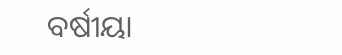ବର୍ଷୀୟା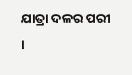ଯାତ୍ରା ଦଳର ପରୀ ।